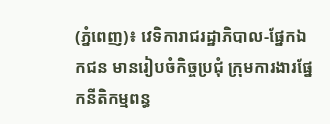(ភ្នំពេញ)៖ វេទិការាជរដ្ឋាភិបាល-ផ្នែកឯកជន មានរៀបចំកិច្ចប្រជុំ ក្រុមការងារផ្នែកនីតិកម្មពន្ធ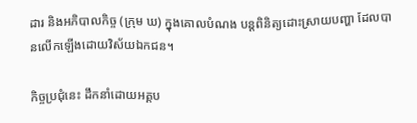ដារ និងអភិបាលកិច្ច (ក្រុម ឃ) ក្នុងគោលបំណង បន្តពិនិត្យដោះស្រាយបញ្ហា ដែលបានលើកឡើងដោយវិស័យឯកជន។

កិច្ចប្រជុំនេះ ដឹកនាំដោយអគ្គប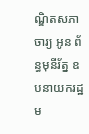ណ្ឌិតសភាចារ្យ អូន ព័ន្ធមុនីរ័ត្ន ឧបនាយករដ្ឋម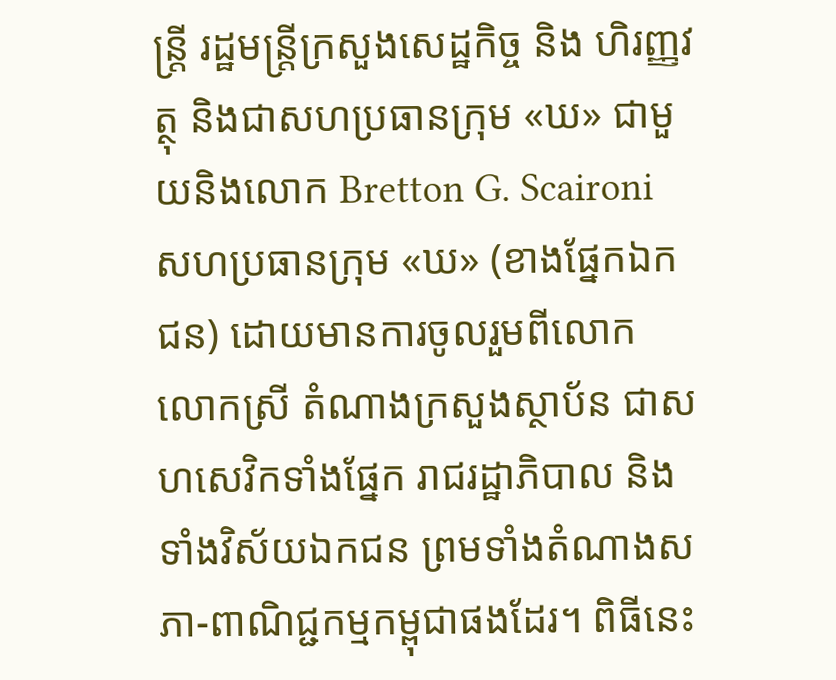ន្ត្រី រដ្ឋមន្រ្តីក្រសួងសេដ្ឋកិច្ច និង ហិរញ្ញវត្ថុ និងជាសហប្រធានក្រុម «ឃ» ជាមួយនិងលោក Bretton G. Scaironi សហប្រធានក្រុម «ឃ» (ខាងផ្នែកឯកជន) ដោយមានការចូលរួមពីលោក លោកស្រី តំណាងក្រសួងស្ថាប័ន ជាសហសេវិកទាំងផ្នែក រាជរដ្ឋាភិបាល និងទាំងវិស័យឯកជន ព្រមទាំងតំណាងសភា-ពាណិជ្ជកម្មកម្ពុជាផងដែរ។ ពិធីនេះ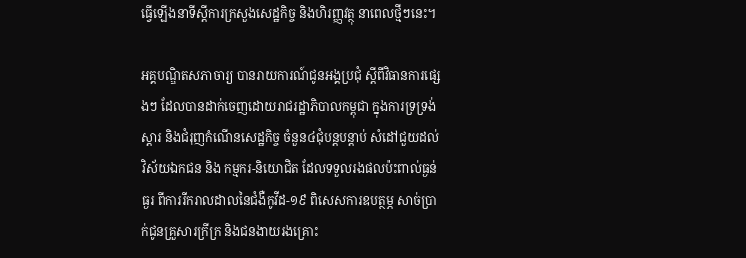ធ្វើឡើងនាទីស្តីការក្រសួងសេដ្ឋកិច្ច និងហិរញ្ញវត្ថុ នាពេលថ្មីៗនេះ។

អគ្គបណ្ឌិតសភាចារ្យ បានរាយការណ៍ជូនអង្គប្រជុំ ស្តីពីវិធានការផ្សេងៗ ដែលបានដាក់ចេញដោយរាជរដ្ឋាភិបាលកម្ពុជា ក្នុងការទ្រទ្រង់ស្តារ និងជំរុញកំណើនសេដ្ឋកិច្ច ចំនួន៤ជុំបន្តបន្តាប់ សំដៅជួយដល់វិស័យឯកជន និង កម្មករ-និយោជិត ដែលទទួលរងផលប៉ះពាល់ធ្ងន់ធ្ងរ ពីការរីករាលដាលនៃជំងឺកូវីដ-១៩ ពិសេសការឧបត្ថម្ភ សាច់ប្រាក់ជូនគ្រួសារក្រីក្រ និងជនងាយរងគ្រោះ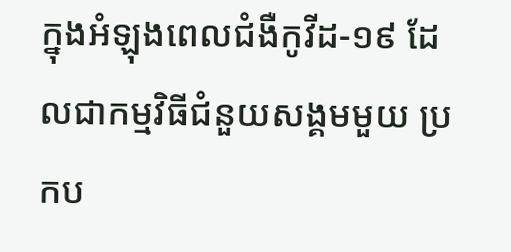ក្នុងអំឡុងពេលជំងឺកូវីដ-១៩ ដែលជាកម្មវិធីជំនួយសង្គមមួយ ប្រកប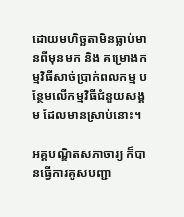ដោយមហិច្ឆតាមិនធ្លាប់មានពីមុនមក និង គម្រោងកម្មវិធីសាច់ប្រាក់ពលកម្ម បន្ថែមលើកម្មវិធីជំនួយសង្គម ដែលមានស្រាប់នោះ។

អគ្គបណ្ឌិតសភាចារ្យ ក៏បានធ្វើការគូសបញ្ជា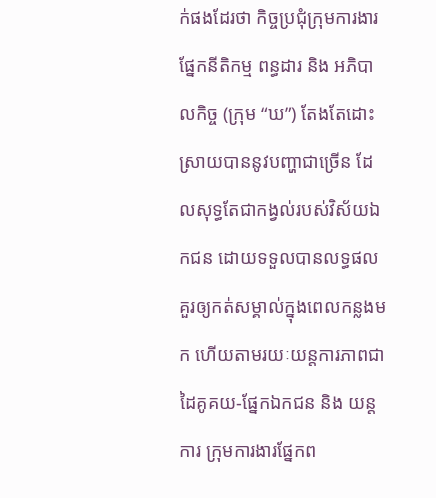ក់ផងដែរថា កិច្ចប្រជុំក្រុមការងារផ្នែកនីតិកម្ម ពន្ធដារ និង អភិបាលកិច្ច (ក្រុម “ឃ”) តែងតែដោះស្រាយបាននូវបញ្ហាជាច្រើន ដែលសុទ្ធតែជាកង្វល់របស់វិស័យឯកជន ដោយទទួលបានលទ្ធផលគួរឲ្យកត់សម្គាល់ក្នុងពេលកន្លងមក ហើយតាមរយៈយន្តការភាពជាដៃគូគយ-ផ្នែកឯកជន និង យន្តការ ក្រុមការងារផ្នែកព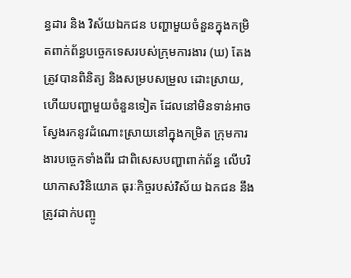ន្ធដារ និង វិស័យឯកជន បញ្ហាមួយចំនួនក្នុងកម្រិតពាក់ព័ន្ធបច្ចេកទេសរបស់ក្រុមការងារ (ឃ) តែង ត្រូវបានពិនិត្យ និងសម្របសម្រួល ដោះស្រាយ, ហើយបញ្ហាមួយចំនួនទៀត ដែលនៅមិនទាន់អាចស្វែងរកនូវដំណោះស្រាយនៅក្នុងកម្រិត ក្រុមការងារបច្ចេកទាំងពីរ ជាពិសេសបញ្ហាពាក់ព័ន្ធ លើបរិយាកាសវិនិយោគ ធុរៈកិច្ចរបស់វិស័យ ឯកជន នឹងត្រូវដាក់បញ្ចូ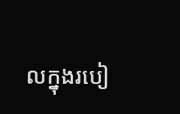លក្នុងរបៀ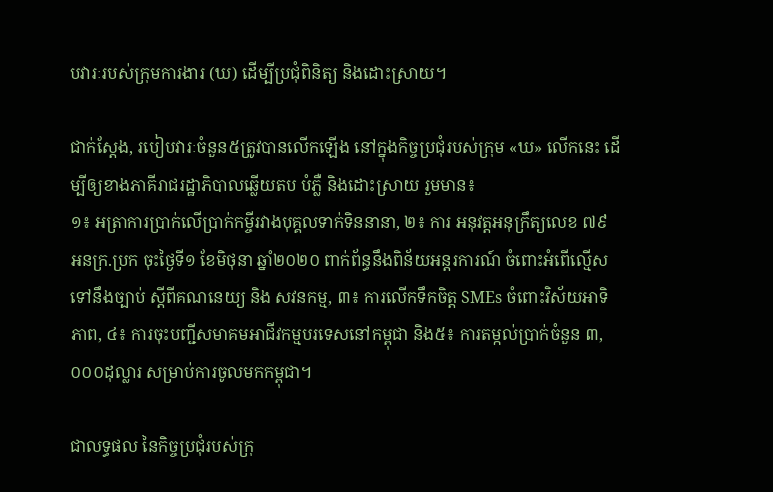បវារៈរបស់ក្រុមការងារ (ឃ) ដើម្បីប្រជុំពិនិត្យ និងដោះស្រាយ។

ជាក់ស្តែង, របៀបវារៈចំនួន៥ត្រូវបានលើកឡើង នៅក្នុងកិច្ចប្រជុំរបស់ក្រុម «ឃ» លើកនេះ ដើម្បីឲ្យខាងភាគីរាជរដ្ឋាភិបាលឆ្លើយតប បំភ្លឺ និងដោះស្រាយ រួមមាន៖
១៖ អត្រាការប្រាក់លើប្រាក់កម្ចីរវាងបុគ្គលទាក់ទិននានា, ២៖ ការ អនុវត្តអនុក្រឹត្យលេខ ៧៩ អនក្រ.ប្រក ចុះថ្ងៃទី១ ខែមិថុនា ឆ្នាំ២០២០ ពាក់ព័ន្ធនឹងពិន័យអន្តរការណ៍ ចំពោះអំពើល្មើសទៅនឹងច្បាប់ ស្តីពីគណនេយ្យ និង សវនកម្ម, ៣៖ ការលើកទឹកចិត្ត SMEs ចំពោះវិស័យអាទិភាព, ៤៖ ការចុះបញ្ជីសមាគមអាជីវកម្មបរទេសនៅកម្ពុជា និង៥៖ ការតម្កល់ប្រាក់ចំនួន ៣,០០០ដុល្លារ សម្រាប់ការចូលមកកម្ពុជា។

ជាលទ្ធផល នៃកិច្ចប្រជុំរបស់ក្រុ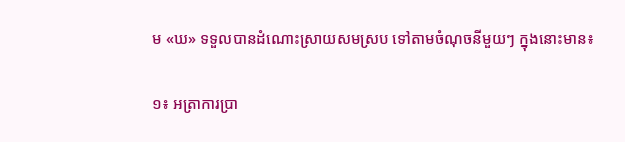ម «ឃ» ទទួលបានដំណោះស្រាយសមស្រប ទៅតាមចំណុចនីមួយៗ ក្នុងនោះមាន៖

១៖ អត្រាការប្រា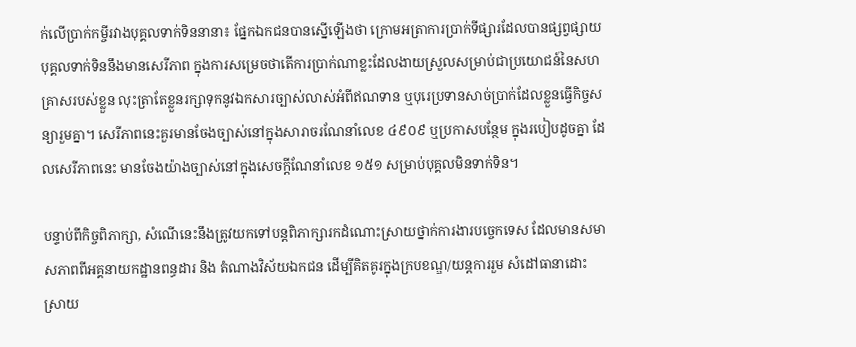ក់លើប្រាក់កម្ចីរវាងបុគ្គលទាក់ទិននានា៖ ផ្នែកឯកជនបានស្នើឡើងថា ក្រោមអត្រាការប្រាក់ទីផ្សារដែលបានផ្សព្វផ្សាយ បុគ្គលទាក់ទិននឹងមានសេរីភាព ក្នុងការសម្រេចថាតើការប្រាក់ណាខ្លះដែលងាយស្រួលសម្រាប់ជាប្រយោជន៍នៃសហគ្រាសរបស់ខ្លួន លុះត្រាតែខ្លួនរក្សាទុកនូវឯកសារច្បាស់លាស់អំពីឥណទាន ឬបុរេប្រទានសាច់ប្រាក់ដែលខ្លួនធ្វើកិច្ចសន្យារួមគ្នា។ សេរីភាពនេះគួរមានចែងច្បាស់នៅក្នុងសារាចរណែនាំលេខ ៤៩០៩ ឬប្រកាសបន្ថែម ក្នុងរបៀបដូចគ្នា ដែលសេរីភាពនេះ មានចែងយ៉ាងច្បាស់នៅក្នុងសេចក្ដីណែនាំលេខ ១៥១ សម្រាប់បុគ្គលមិនទាក់ទិន។

បន្ទាប់ពីកិច្ចពិភាក្សា, សំណើនេះនឹងត្រូវយកទៅបន្តពិភាក្សារកដំណោះស្រាយថ្នាក់ការងារបច្ចេកទេស ដែលមានសមាសភាពពីអគ្គនាយកដ្ឋានពន្ធដារ និង តំណាងវិស័យឯកជន ដើម្បីគិតគូរក្នុងក្របខណ្ឌ/យន្តការរួម សំដៅធានាដោះស្រាយ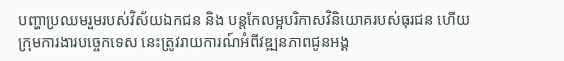បញ្ហាប្រឈមរួមរបស់វិស័យឯកជន និង បន្តកែលម្អបរិកាសវិនិយោគរបស់ធុរជន ហើយក្រុមការងារបច្ចេកទេស នេះត្រូវរាយការណ៍អំពីវឌ្ឍនភាពជូនអង្គ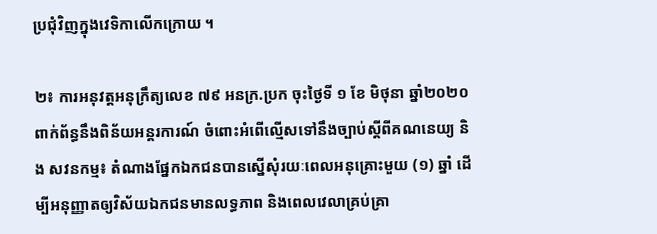ប្រជុំវិញក្នុងវេទិកាលើកក្រោយ ។

២៖ ការអនុវត្តអនុក្រឹត្យលេខ ៧៩ អនក្រ.ប្រក ចុះថ្ងៃទី ១ ខែ មិថុនា ឆ្នាំ២០២០ ពាក់ព័ន្ធនឹងពិន័យអន្តរការណ៍ ចំពោះអំពើល្មើសទៅនឹងច្បាប់ស្តីពីគណនេយ្យ និង សវនកម្ម៖ តំណាងផ្នែកឯកជនបានស្នើសុំរយៈពេលអនុគ្រោះមួយ (១) ឆ្នាំ ដើម្បីអនុញ្ញាតឲ្យវិស័យឯកជនមានលទ្ធភាព និងពេលវេលាគ្រប់គ្រា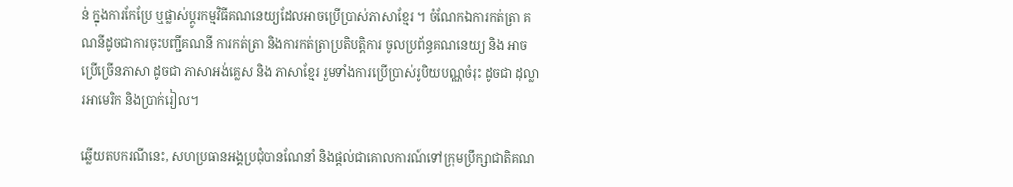ន់ ក្នុងការកែប្រែ ឬផ្លាស់ប្តូរកម្មវិធីគណនេយ្យដែលអាចប្រើប្រាស់ភាសាខ្មែរ ។ ចំណែកឯការកត់ត្រា គណនីដូចជាការចុះបញ្ជីគណនី ការកត់ត្រា និងការកត់ត្រាប្រតិបត្តិការ ចូលប្រព័ន្ធគណនេយ្យ និង អាចប្រើច្រើនភាសា ដូចជា ភាសាអង់គ្លេស និង ភាសាខ្មែរ រួមទាំងការប្រើប្រាស់រូបិយបណ្ណចំរុះ ដូចជា ដុល្លារអាមេរិក និងប្រាក់រៀល។

ឆ្លើយតបករណីនេះ, សហប្រធានអង្គប្រជុំបានណែនាំ និងផ្តល់ជាគោលការណ៍ទៅក្រុមប្រឹក្សាជាតិគណ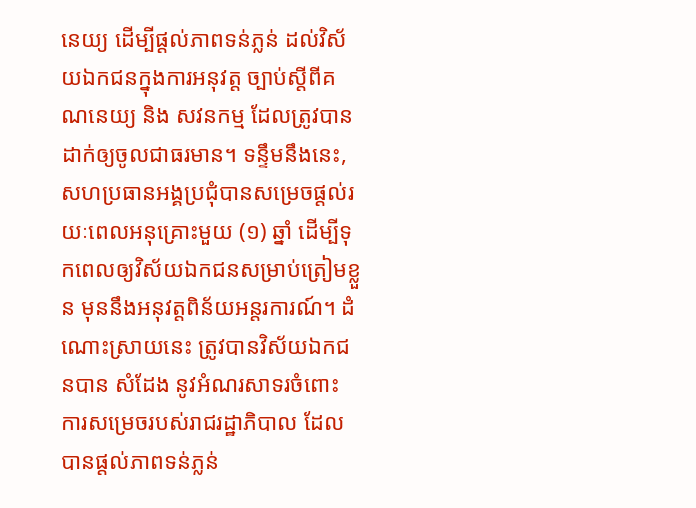នេយ្យ ដើម្បីផ្តល់ភាពទន់ភ្លន់ ដល់វិស័យឯកជនក្នុងការអនុវត្ត ច្បាប់ស្តីពីគណនេយ្យ និង សវនកម្ម ដែលត្រូវបានដាក់ឲ្យចូលជាធរមាន។ ទន្ទឹមនឹងនេះ, សហប្រធានអង្គប្រជុំបានសម្រេចផ្តល់រយៈពេលអនុគ្រោះមួយ (១) ឆ្នាំ ដើម្បីទុកពេលឲ្យវិស័យឯកជនសម្រាប់ត្រៀមខ្លួន មុននឹងអនុវត្តពិន័យអន្តរការណ៍។ ដំណោះស្រាយនេះ ត្រូវបានវិស័យឯកជនបាន សំដែង នូវអំណរសាទរចំពោះ ការសម្រេចរបស់រាជរដ្ឋាភិបាល ដែលបានផ្តល់ភាពទន់ភ្លន់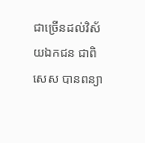ជាច្រើនដល់វិស័យឯកជន ជាពិសេស បានពន្យា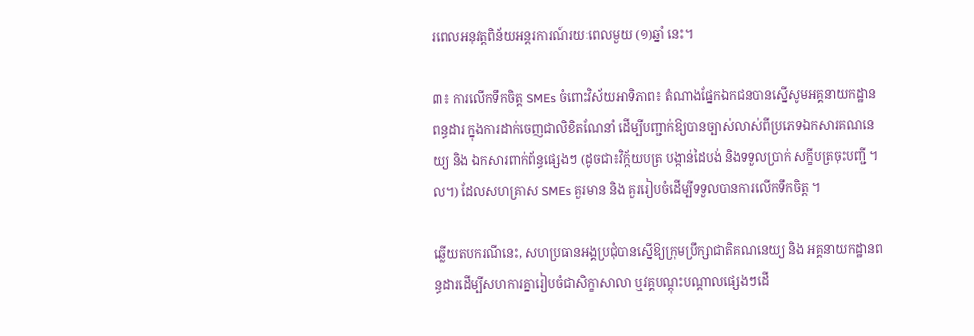រពេលអនុវត្តពិន័យអន្តរការណ៍រយៈពេលមួយ (១)ឆ្នាំ នេះ។

៣៖ ការលើកទឹកចិត្ត SMEs ចំពោះវិស័យអាទិភាព៖ តំណាងផ្នែកឯកជនបានស្នើសូមអគ្គនាយកដ្ឋានពន្ធដារ ក្នុងការដាក់ចេញជាលិខិតណែនាំ ដើម្បីបញ្ជាក់ឱ្យបានច្បាស់លាស់ពីប្រភេទឯកសារគណនេយ្យ និង ឯកសារពាក់ព័ន្ធផ្សេងៗ (ដូចជា៖វិក្ក័យបត្រ បង្កាន់ដៃបង់ និងទទួលប្រាក់ សក្ខីបត្រចុះបញ្ជី ។ល។) ដែលសហគ្រាស SMEs គួរមាន និង គួររៀបចំដើម្បីទទួលបានការលើកទឹកចិត្ត ។

ឆ្លើយតបករណីនេះ, សហប្រធានអង្គប្រជុំបានស្នើឱ្យក្រុមប្រឹក្សាជាតិគណនេយ្យ និង អគ្គនាយកដ្ឋានពន្ធដារដើម្បីសហការគ្នារៀបចំជាសិក្ខាសាលា ឬវគ្គបណ្តុះបណ្តាលផ្សេងៗដើ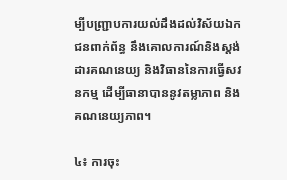ម្បីបញ្ជ្រាបការយល់ដឹងដល់វិស័យឯកជនពាក់ព័ន្ធ នឹងគោលការណ៍និងស្តង់ដារគណនេយ្យ និងវិធាននៃការធ្វើសវនកម្ម ដើម្បីធានាបាននូវតម្លាភាព និង គណនេយ្យភាព។

៤៖ ការចុះ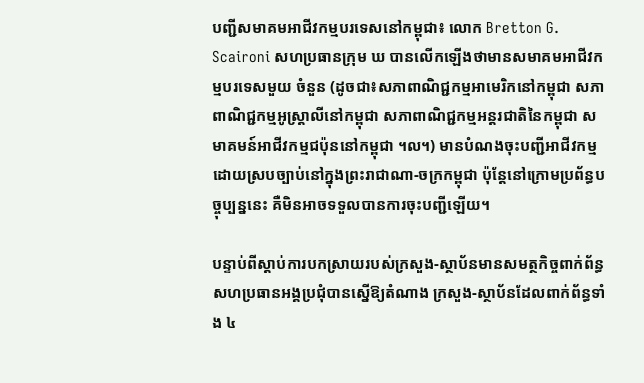បញ្ជីសមាគមអាជីវកម្មបរទេសនៅកម្ពុជា៖ លោក Bretton G. Scaironi សហប្រធានក្រុម ឃ បានលើកឡើងថាមានសមាគមអាជីវកម្មបរទេសមួយ ចំនួន (ដូចជា៖សភាពាណិជ្ជកម្មអាមេរិកនៅកម្ពុជា សភាពាណិជ្ជកម្មអូស្ត្រាលីនៅកម្ពុជា សភាពាណិជ្ជកម្មអន្តរជាតិនៃកម្ពុជា សមាគមន៍អាជីវកម្មជប៉ុននៅកម្ពុជា ។ល។) មានបំណងចុះបញ្ជីអាជីវកម្មដោយស្របច្បាប់នៅក្នុងព្រះរាជាណា-ចក្រកម្ពុជា ប៉ុន្តែនៅក្រោមប្រព័ន្ធបច្ចុប្បន្ននេះ គឺមិនអាចទទួលបានការចុះបញ្ជីឡើយ។

បន្ទាប់ពីស្តាប់ការបកស្រាយរបស់ក្រសួង-ស្ថាប័នមានសមត្ថកិច្ចពាក់ព័ន្ធ សហប្រធានអង្គប្រជុំបានស្នើឱ្យតំណាង ក្រសួង-ស្ថាប័នដែលពាក់ព័ន្ធទាំង ៤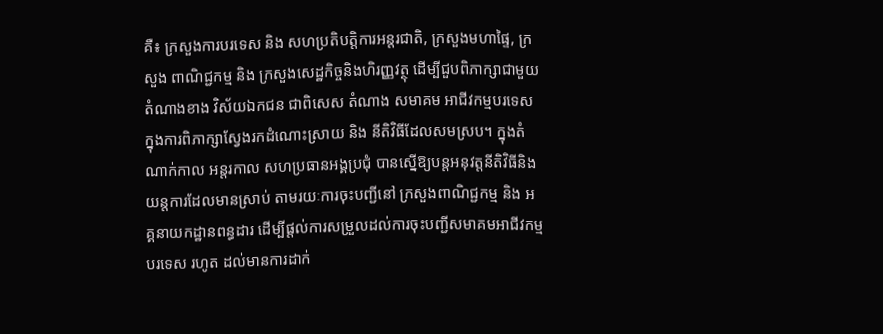គឺ៖ ក្រសួងការបរទេស និង សហប្រតិបត្តិការអន្តរជាតិ, ក្រសួងមហាផ្ទៃ, ក្រសួង ពាណិជ្ជកម្ម និង ក្រសួងសេដ្ឋកិច្ចនិងហិរញ្ញវត្ថុ ដើម្បីជួបពិភាក្សាជាមួយតំណាងខាង វិស័យឯកជន ជាពិសេស តំណាង សមាគម អាជីវកម្មបរទេសក្នុងការពិភាក្សាស្វែងរកដំណោះស្រាយ និង នីតិវិធីដែលសមស្រប។ ក្នុងតំណាក់កាល អន្តរកាល សហប្រធានអង្គប្រជុំ បានស្នើឱ្យបន្តអនុវត្តនីតិវិធីនិងយន្តការដែលមានស្រាប់ តាមរយៈការចុះបញ្ជីនៅ ក្រសួងពាណិជ្ជកម្ម និង អគ្គនាយកដ្ឋានពន្ធដារ ដើម្បីផ្តល់ការសម្រួលដល់ការចុះបញ្ជីសមាគមអាជីវកម្មបរទេស រហូត ដល់មានការដាក់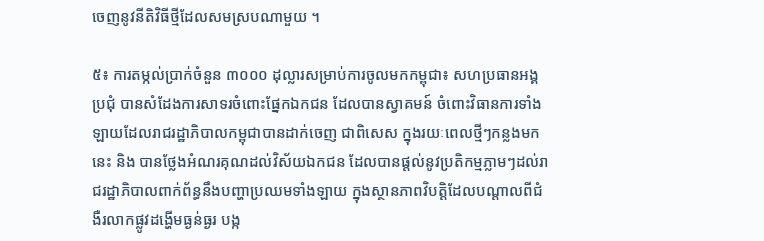ចេញនូវនីតិវិធីថ្មីដែលសមស្របណាមួយ ។

៥៖ ការតម្កល់ប្រាក់ចំនួន ៣០០០ ដុល្លារសម្រាប់ការចូលមកកម្ពុជា៖ សហប្រធានអង្គប្រជុំ បានសំដែងការសាទរចំពោះផ្នែកឯកជន ដែលបានស្វាគមន៍ ចំពោះវិធានការទាំងឡាយដែលរាជរដ្ឋាភិបាលកម្ពុជាបានដាក់ចេញ ជាពិសេស ក្នុងរយៈពេលថ្មីៗកន្លងមកនេះ និង បានថ្លែងអំណរគុណដល់វិស័យឯកជន ដែលបានផ្តល់នូវប្រតិកម្មភ្លាមៗដល់រាជរដ្ឋាភិបាលពាក់ព័ន្ធនឹងបញ្ហាប្រឈមទាំងឡាយ ក្នុងស្ថានភាពវិបត្តិដែលបណ្តាលពីជំងឺរលាកផ្លូវដង្ហើមធ្ងន់ធ្ងរ បង្ក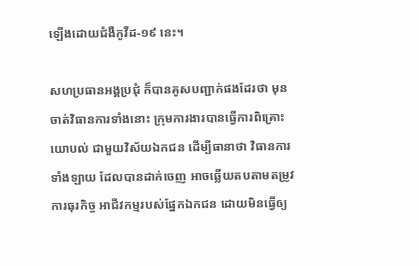ឡើងដោយជំងឺកូវីដ-១៩ នេះ។

សហប្រធានអង្គប្រជុំ ក៏បានគូសបញ្ជាក់ផងដែរថា មុនចាត់វិធានការទាំងនោះ ក្រុមការងារបានធ្វើការពិគ្រោះយោបល់ ជាមួយវិស័យឯកជន ដើម្បីធានាថា វិធានការទាំងឡាយ ដែលបានដាក់ចេញ អាចឆ្លើយតបតាមតម្រូវការធុរកិច្ច អាជីវកម្មរបស់ផ្នែកឯកជន ដោយមិនធ្វើឲ្យ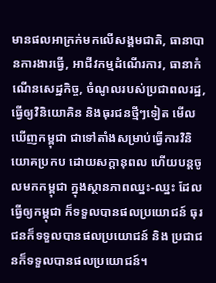មានផលអាក្រក់មកលើសង្គមជាតិ, ធានាបានការងារធ្វើ, អាជីវកម្មដំណើរការ, ធានាកំណើនសេដ្ឋកិច្ច, ចំណូលរបស់ប្រជាពលរដ្ឋ, ធ្វើឲ្យវិនិយោគិន និងធុរជនថ្មីៗទៀត មើលឃើញកម្ពុជា ជាទៅតាំងសម្រាប់ធ្វើការវិនិយោគប្រកប ដោយសក្តានុពល ហើយបន្តចូលមកកម្ពុជា ក្នុងស្ថានភាពឈ្នះ-ឈ្នះ ដែលធ្វើឲ្យកម្ពុជា ក៏ទទួលបានផលប្រយោជន៍ ធុរជនក៏ទទួលបានផលប្រយោជន៍ និង ប្រជាជនក៏ទទួលបានផលប្រយោជន៍។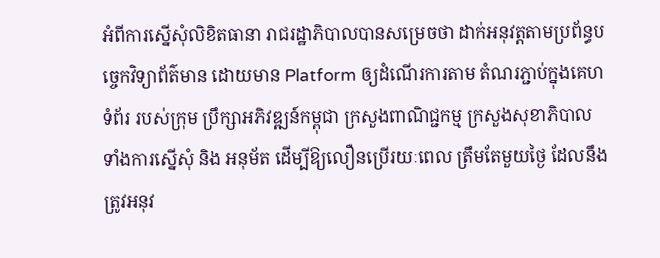អំពីការស្នើសុំលិខិតធានា រាជរដ្ឋាភិបាលបានសម្រេចថា ដាក់អនុវត្តតាមប្រព័ន្ធបច្ចេកវិទ្យាព័ត៌មាន ដោយមាន Platform ឲ្យដំណើរការតាម តំណរភ្ជាប់ក្នុងគេហទំព័រ របស់ក្រុម ប្រឹក្សាអភិវឌ្ឍន៍កម្ពុជា ក្រសួងពាណិជ្ជកម្ម ក្រសួងសុខាភិបាល ទាំងការស្នើសុំ និង អនុម័ត ដើម្បីឱ្យលឿនប្រើរយៈពេល ត្រឹមតែមួយថ្ងៃ ដែលនឹងត្រូវអនុវ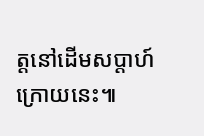ត្តនៅដើមសប្តាហ៍ក្រោយនេះ៕